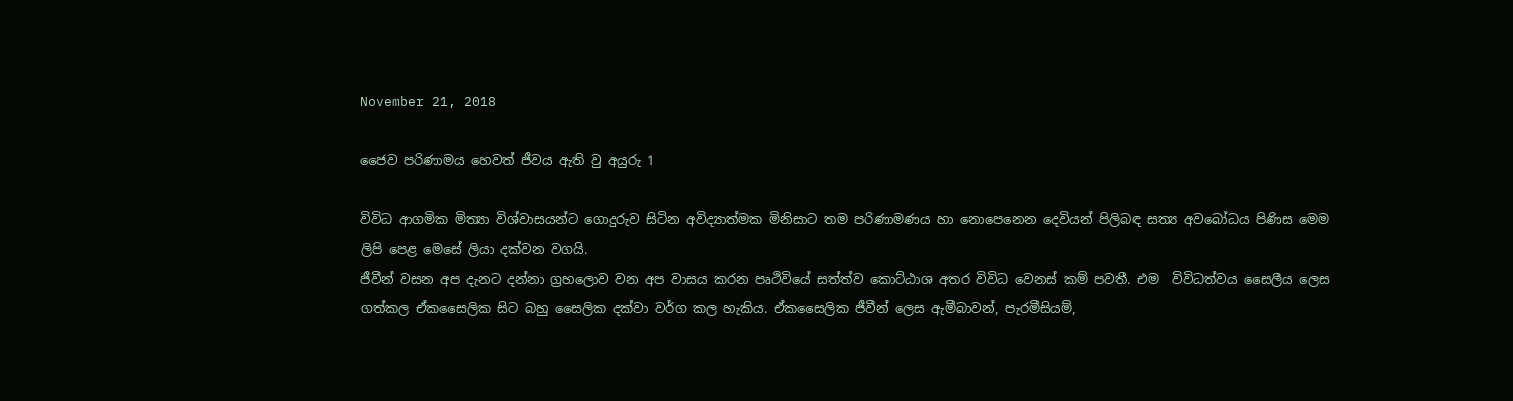November 21, 2018

ජෛව පරිණාමය හෙවත් ජීවය ඇති වු අයුරු 1

විවිධ ආගමික මිත්‍යා විශ්වාසයන්ට ගොදුරුව සිටින අවිද්‍යාත්මක මිනිසාට තම පරිණාමණය හා නොපෙනෙන දෙවියන් පිලිබඳ සත්‍ය අවබෝධය පිණිස මෙම ලිපි පෙළ මෙසේ ලියා දක්වන වගයි.
ජීවීන් වසන අප දැනට දන්නා ග්‍රහලොව වන අප වාසය කරන පෘථිවියේ සත්ත්ව කොට්ඨාශ අතර විවිධ වෙනස් කම් පවතී. එම  විවිධත්වය සෛලීය ලෙස ගත්කල ඒකසෛලික සිට බහු සෛලික දක්වා වර්ග කල හැකිය. ඒකසෛලික ජීවීන් ලෙස ඇමීබාවන්, පැරමීසියම්,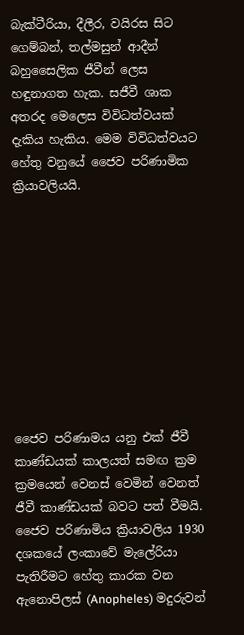බැක්ටීරියා, දීලීර, වයිරස සිට ගෙම්බන්, තල්මසුන් ආදීන් බහුසෛලික ජීවීන් ලෙස හඳුනාගත හැක. සජීවී ශාක අතරද මෙලෙස විවිධත්වයක් දැකිය හැකිය. මෙම විවිධත්වයට හේතු වනුයේ ජෛව පරිණාමික ක්‍රියාවලියයි.










ජෛව පරිණාමය යනු එක් ජීවී කාණ්ඩයක් කාලයත් සමඟ ක්‍රම ක්‍රමයෙන් වෙනස් වෙමින් වෙනත් ජීවී කාණ්ඩයක් බවට පත් වීමයි.
ජෛව පරිණාමිය ක්‍රියාවලිය 1930 දශකයේ ලංකාවේ මැලේරියා පැතිරීමට හේතු කාරක වන ඇනොපිලස් (Anopheles) මදුරුවන්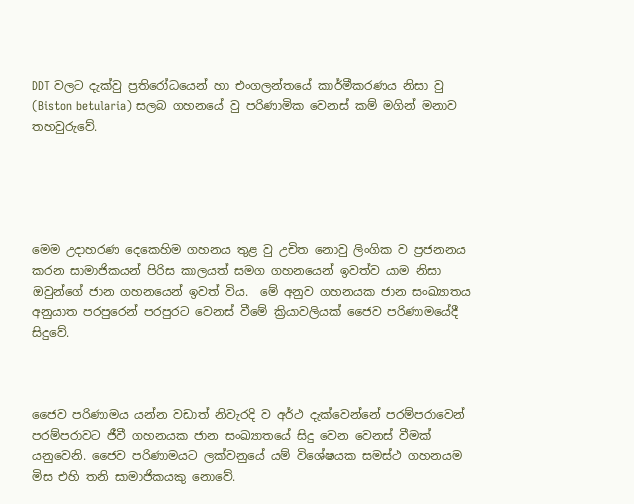DDT වලට දැක්වු ප්‍රතිරෝධයෙන් හා එංගලන්තයේ කාර්මීකරණය නිසා වු (Biston betularia) සලබ ගහනයේ වු පරිණාමික වෙනස් කම් මගින් මනාව තහවුරුවේ.





මෙම උදාහරණ දෙකෙහිම ගහනය තුළ වු උචිත නොවු ලිංගික ව ප්‍රජනනය කරන සාමාජිකයන් පිරිස කාලයත් සමග ගහනයෙන් ඉවත්ව යාම නිසා ඔවුන්ගේ ජාන ගහනයෙන් ඉවත් විය.  මේ අනුව ගහනයක ජාන සංඛ්‍යාතය අනුයාත පරපුරෙන් පරපුරට වෙනස් වීමේ ක්‍රියාවලියක් ජෛව පරිණාමයේදී සිදුවේ.



ජෛව පරිණාමය යන්න වඩාත් නිවැරදි ව අර්ථ දැක්වෙන්නේ පරම්පරාවෙන් පරම්පරාවට ජීවී ගහනයක ජාන සංඛ්‍යාතයේ සිදු වෙන වෙනස් වීමක් යනුවෙනි. ජෛව පරිණාමයට ලක්වනුයේ යම් විශේෂයක සමස්ථ ගහනයම මිස එහි තනි සාමාජිකයකු නොවේ.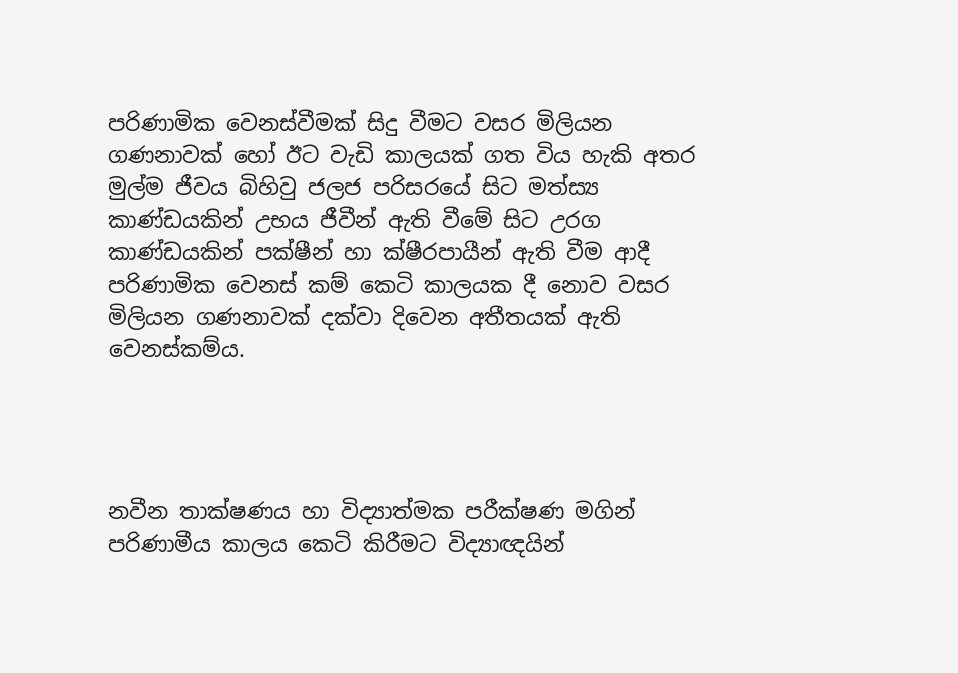පරිණාමික වෙනස්වීමක් සිදු වීමට වසර මිලියන ගණනාවක් හෝ ඊට වැඩි කාලයක් ගත විය හැකි අතර මුල්ම ජීවය බිහිවු ජලජ පරිසරයේ සිට මත්ස්‍ය කාණ්ඩයකින් උභය ජීවීන් ඇති වීමේ සිට උරග කාණ්ඩයකින් පක්ෂීන් හා ක්ෂීරපායීන් ඇති වීම ආදී පරිණාමික වෙනස් කම් කෙටි කාලයක දී නොව වසර මිලියන ගණනාවක් දක්වා දිවෙන අතීතයක් ඇති වෙනස්කම්ය.




නවීන තාක්ෂණය හා විද්‍යාත්මක පරීක්ෂණ මගින් පරිණාමීය කාලය කෙටි කිරීමට විද්‍යාඥයින්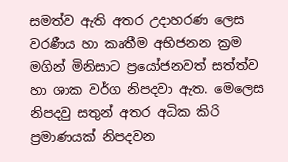සමත්ව ඇති අතර උදාහරණ ලෙස වරණීය හා කෘතීම අභිජනන ක්‍රම මගින් මිනිසාට ප්‍රයෝජනවත් සත්ත්ව හා ශාක වර්ග නිපදවා ඇත. මෙලෙස නිපදවු සතුන් අතර අධික කිරි ප්‍රමාණයක් නිපදවන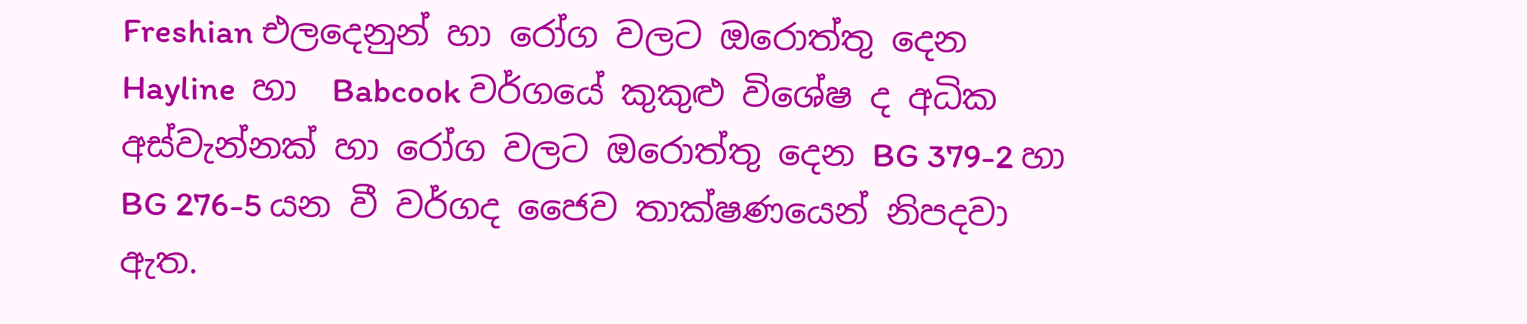Freshian එලදෙනුන් හා රෝග වලට ඔරොත්තු දෙන  Hayline  හා  Babcook වර්ගයේ කුකුළු විශේෂ ද අධික අස්වැන්නක් හා රෝග වලට ඔරොත්තු දෙන BG 379-2 හා BG 276-5 යන වී වර්ගද ජෛව තාක්ෂණයෙන් නිපදවා ඇත.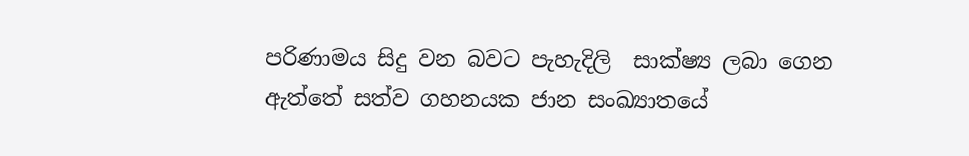පරිණාමය සිදු වන බවට පැහැදිලි  සාක්ෂ්‍ය ලබා ගෙන ඇත්තේ සත්ව ගහනයක ජාන සංඛ්‍යාතයේ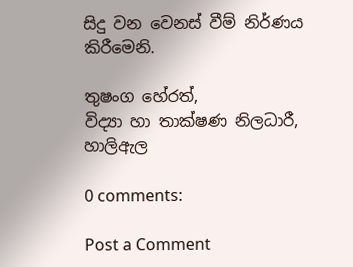සිදු වන වෙනස් වීම් නිර්ණය කිරීමෙනි.

තුෂංග හේරත්,
විද්‍යා හා තාක්ෂණ නිලධාරී,
හාලිඇල

0 comments:

Post a Comment